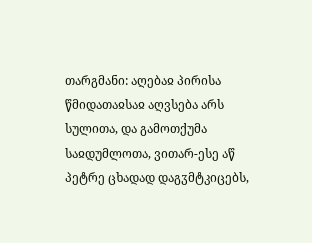თარგმანი: აღებაჲ პირისა წმიდათაჲსაჲ აღვსება არს სულითა, და გამოთქუმა საჲდუმლოთა, ვითარ-ესე აწ პეტრე ცხადად დაგჳმტკიცებს,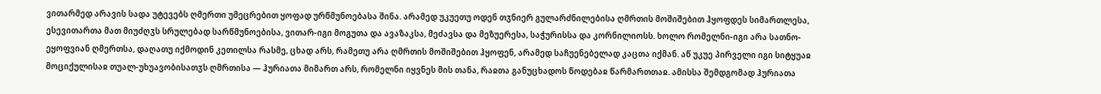ვითარმედ არავის სადა უტევებს ღმერთი უმეცრებით ყოფად ურწმუნოებასა შინა. არამედ უკუეთუ ოდენ თჳნიერ გულარძნილებისა ღმრთის მოშიშებით ჰყოფდეს სიმართლესა, ესევითართა მათ მიუძღჳს სრულებად სარწმუნოებისა, ვითარ-იგი მოგუთა და ავაზაკსა, მეძავსა და მეზუერესა, საჭურისსა და კორნილიოსს. ხოლო რომელნი-იგი არა სათნო-ეყოფვიან ღმერთსა, დაღათუ იქმოდინ კეთილსა რასმე, ცხად არს, რამეთუ არა ღმრთის მოშიშებით ჰყოფენ, არამედ საჩუენებელად კაცთა იქმან. აწ უკუე პირველი იგი სიტყუაჲ მოციქულისაჲ თუალ-უხუავობისათჳს ღმრთისა — ჰურიათა მიმართ არს, რომელნი იყვნეს მის თანა, რაჲთა განუცხადოს წოდებაჲ წარმართთაჲ. ამისსა შემდგომად ჰურიათა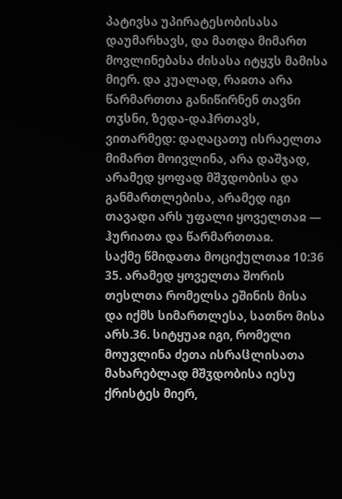პატივსა უპირატესობისასა დაუმარხავს, და მათდა მიმართ მოვლინებასა ძისასა იტყჳს მამისა მიერ. და კუალად, რაჲთა არა წარმართთა განიწირნენ თავნი თჳსნი, ზედა-დაჰრთავს, ვითარმედ: დაღაცათუ ისრაელთა მიმართ მოივლინა, არა დაშჯად, არამედ ყოფად მშჳდობისა და განმართლებისა, არამედ იგი თავადი არს უფალი ყოველთაჲ — ჰურიათა და წარმართთაჲ.
საქმე წმიდათა მოციქულთაჲ 10:36
35. არამედ ყოველთა შორის თესლთა რომელსა ეშინის მისა და იქმს სიმართლესა, სათნო მისა არს.36. სიტყუაჲ იგი, რომელი მოუვლინა ძეთა ისრაჱლისათა მახარებლად მშჳდობისა იესუ ქრისტეს მიერ,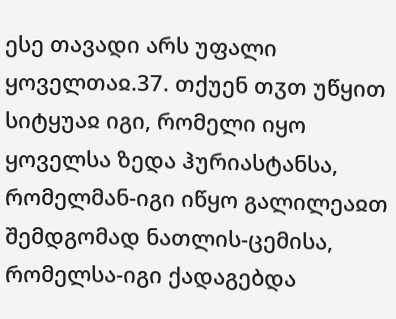ესე თავადი არს უფალი ყოველთაჲ.37. თქუენ თჳთ უწყით სიტყუაჲ იგი, რომელი იყო ყოველსა ზედა ჰურიასტანსა, რომელმან-იგი იწყო გალილეაჲთ შემდგომად ნათლის-ცემისა, რომელსა-იგი ქადაგებდა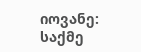იოვანე:
საქმე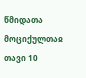წმიდათა მოციქულთაჲ თავი 10